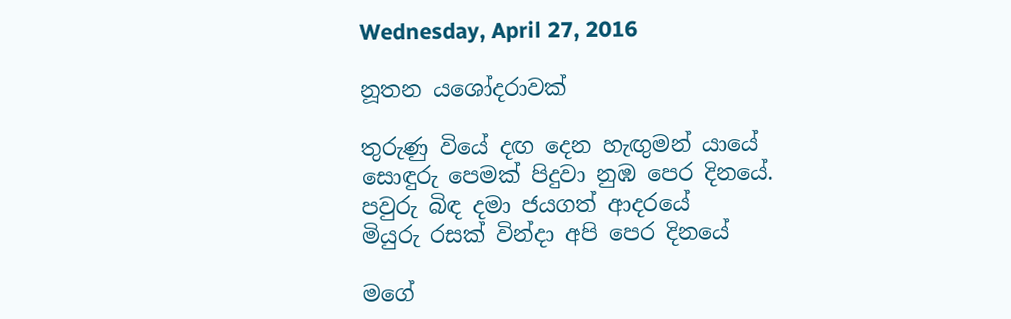Wednesday, April 27, 2016

නූතන යශෝදරාවක්

තුරුණු වියේ දඟ දෙන හැඟුමන් යායේ
සොඳුරු පෙමක් පිදුවා නුඹ පෙර දිනයේ.
පවුරු බිඳ දමා ජයගත් ආදරයේ
මියුරු රසක් වින්දා අපි පෙර දිනයේ

මගේ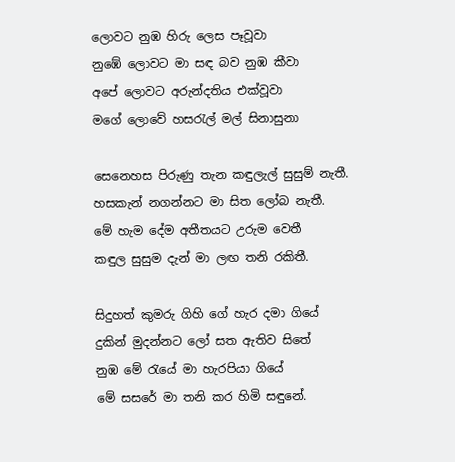ලොවට නුඹ හිරු ලෙස පෑවූවා
නුඹේ ලොවට මා සඳ බව නුඹ කීවා
අපේ ලොවට අරුන්දතිය එක්වූවා
මගේ ලොවේ හසරැල් මල් සිනාසුනා

සෙනෙහස පිරුණු තැන කඳුලැල් සුසුම් නැතී.
හසකැන් නගන්නට මා සිත ලෝබ නැතී.
මේ හැම දේම අතීතයට උරුම වෙතී
කඳුල සුසුම දැන් මා ලඟ තනි රකිතී.

සිදුහත් කුමරු ගිහි ගේ හැර දමා ගියේ
දුකින් මුදන්නට ලෝ සත ඇතිව සිතේ
නුඹ මේ රැයේ මා හැරපියා ගියේ
මේ සසරේ මා තනි කර හිමි සඳුනේ.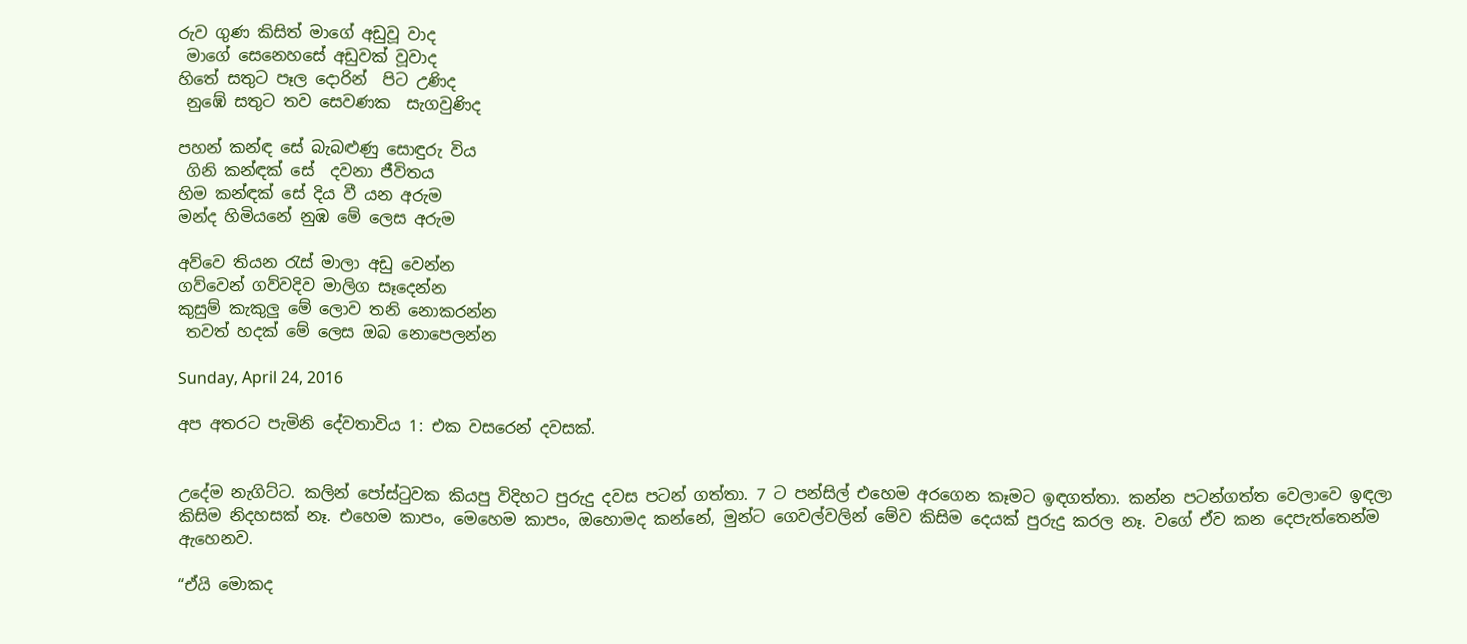රුව ගුණ කිසිත් මාගේ අඩුවූ වාද
 මාගේ සෙනෙහසේ අඩුවක් වූවාද
හිතේ සතුට පෑල දොරින්  පිට උණිද
 නුඹේ සතුට තව සෙවණක  සැගවුණිද

පහන් කන්ඳ සේ බැබළුණු සොඳුරු විය
 ගිනි කන්ඳක් සේ  දවනා ජීවිතය
හිම කන්ඳක් සේ දිය වී යන අරුම
මන්ද හිමියනේ නුඹ මේ ලෙස අරුම

අව්වෙ තියන රැස් මාලා අඩු වෙන්න
ගව්වෙන් ගව්වදිව මාලිග සෑදෙන්න
කුසුම් කැකුලු මේ ලොව තනි නොකරන්න
 තවත් හදක් මේ ලෙස ඔබ නොපෙලන්න

Sunday, April 24, 2016

අප අතරට පැමිනි දේවතාවිය 1: එක වසරෙන් දවසක්.


උදේම නැගිට්ට. කලින් පෝස්ටුවක කියපු විදිහට පුරුදු දවස පටන් ගත්තා. 7 ට පන්සිල් එහෙම අරගෙන කෑමට ඉඳගත්තා. කන්න පටන්ගත්ත වෙලාවෙ ඉඳලා කිසිම නිදහසක් නෑ. එහෙම කාපං, මෙහෙම කාපං, ඔහොමද කන්නේ, මුන්ට ගෙවල්වලින් මේව කිසිම දෙයක් පුරුදු කරල නෑ. වගේ ඒව කන දෙපැත්තෙන්ම ඇහෙනව.

“ඒයි මොකද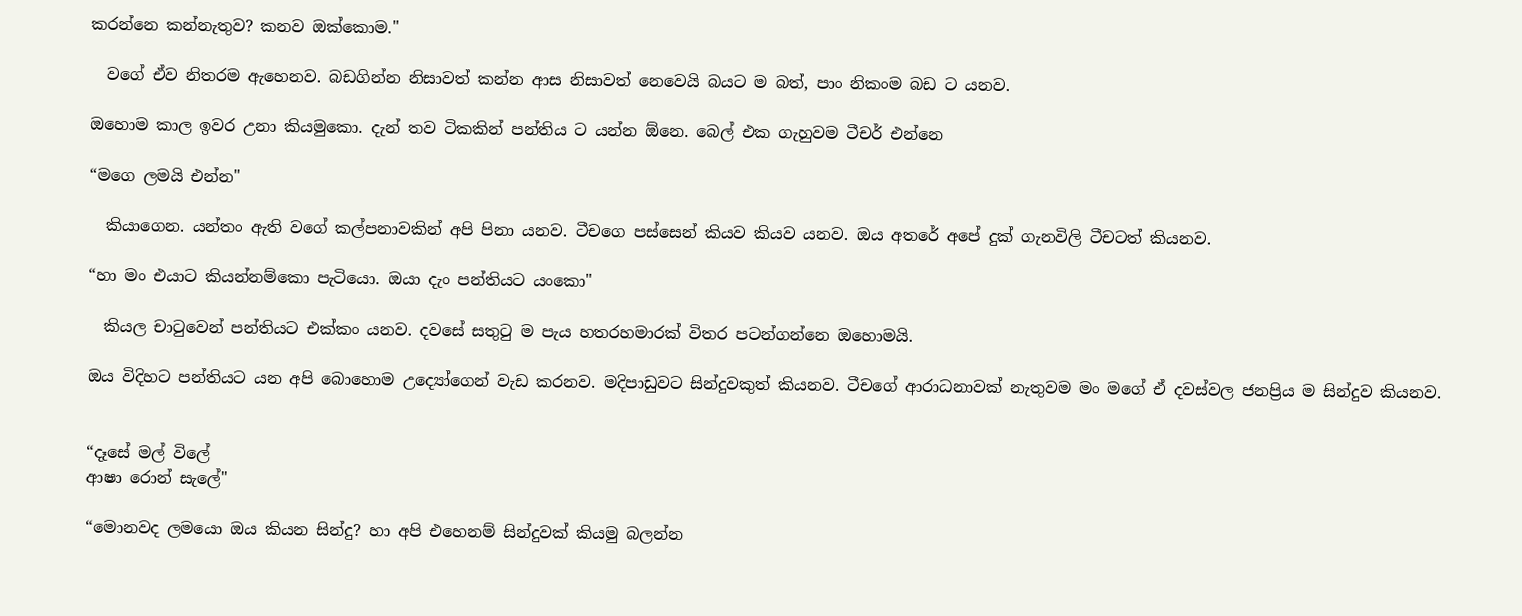කරන්නෙ කන්නැතුව? කනව ඔක්කොම."

  වගේ ඒව නිතරම ඇහෙනව. බඩගින්න නිසාවත් කන්න ආස නිසාවත් නෙවෙයි බයට ම බත්, පාං නිකංම බඩ ට යනව.

ඔහොම කාල ඉවර උනා කියමුකො. දැන් තව ටිකකින් පන්තිය ට යන්න ඕනෙ. බෙල් එක ගැහුවම ටීචර් එන්නෙ

“මගෙ ලමයි එන්න"

  කියාගෙන. යන්තං ඇති වගේ කල්පනාවකින් අපි පිනා යනව. ටීචගෙ පස්සෙන් කියව කියව යනව. ඔය අතරේ අපේ දුක් ගැනවිලි ටීචටත් කියනව.

“හා මං එයාට කියන්නම්කො පැටියො. ඔයා දැං පන්තියට යංකො"

  කියල චාටුවෙන් පන්තියට එක්කං යනව. දවසේ සතුටු ම පැය හතරහමාරක් විතර පටන්ගන්නෙ ඔහොමයි.

ඔය විදිහට පන්තියට යන අපි බොහොම උද්‍යෝගෙන් වැඩ කරනව. මදිපාඩුවට සින්දුවකුත් කියනව. ටීචගේ ආරාධනාවක් නැතුවම මං මගේ ඒ දවස්වල ජනප්‍රිය ම සින්දුව කියනව.


“දෑසේ මල් විලේ
ආෂා රොන් සැලේ"

“මොනවද ලමයො ඔය කියන සින්දු? හා අපි එහෙනම් සින්දුවක් කියමු බලන්න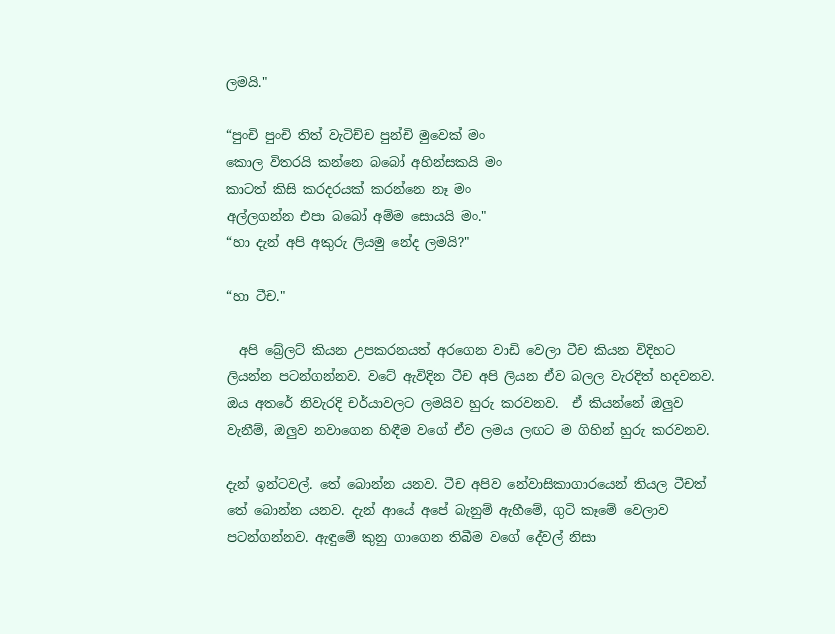ලමයි."

“පුංචි පුංචි තිත් වැටිච්ච පුන්චි මුවෙක් මං
කොල විතරයි කන්නෙ බබෝ අහින්සකයි මං
කාටත් කිසි කරදරයක් කරන්නෙ නෑ මං
අල්ලගන්න එපා බබෝ අම්ම සොයයි මං."
“හා දැන් අපි අකුරු ලියමු නේද ලමයි?"

“හා ටීච."

  අපි බ්‍රේලට් කියන උපකරනයත් අරගෙන වාඩි වෙලා ටීච කියන විදිහට ලියන්න පටන්ගන්නව. වටේ ඇවිදින ටීච අපි ලියන ඒව බලල වැරදිත් හදවනව. ඔය අතරේ නිවැරදි චර්යාවලට ලමයිව හුරු කරවනව.  ඒ කියන්නේ ඔලුව වැනීම්, ඔලුව නවාගෙන හිඳීම වගේ ඒව ලමය ලඟට ම ගිහින් හුරු කරවනව.

දැන් ඉන්ටවල්. තේ බොන්න යනව. ටීච අපිව නේවාසිකාගාරයෙන් තියල ටීචත් තේ බොන්න යනව. දැන් ආයේ අපේ බැනුම් ඇහීමේ, ගුටි කෑමේ වෙලාව පටන්ගන්නව. ඇඳුමේ කුනු ගාගෙන තිබීම වගේ දේවල් නිසා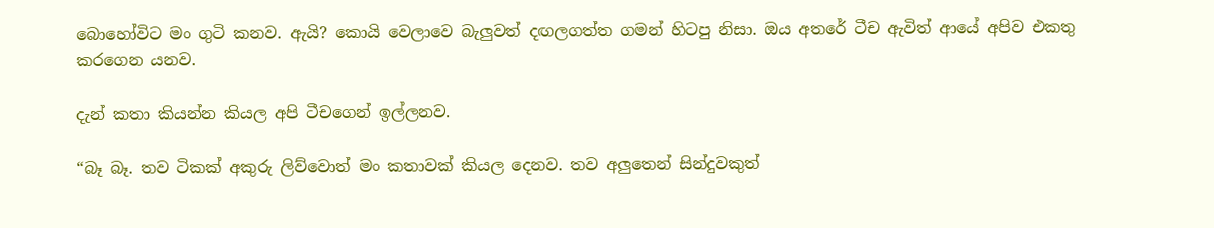බොහෝවිට මං ගුටි කනව. ඇයි? කොයි වෙලාවෙ බැලුවත් දඟලගත්ත ගමන් හිටපු නිසා. ඔය අතරේ ටීච ඇවිත් ආයේ අපිව එකතු කරගෙන යනව.

දැන් කතා කියන්න කියල අපි ටීචගෙන් ඉල්ලනව.

“බෑ බෑ. තව ටිකක් අකුරු ලිව්වොත් මං කතාවක් කියල දෙනව. තව අලුතෙන් සින්දුවකුත්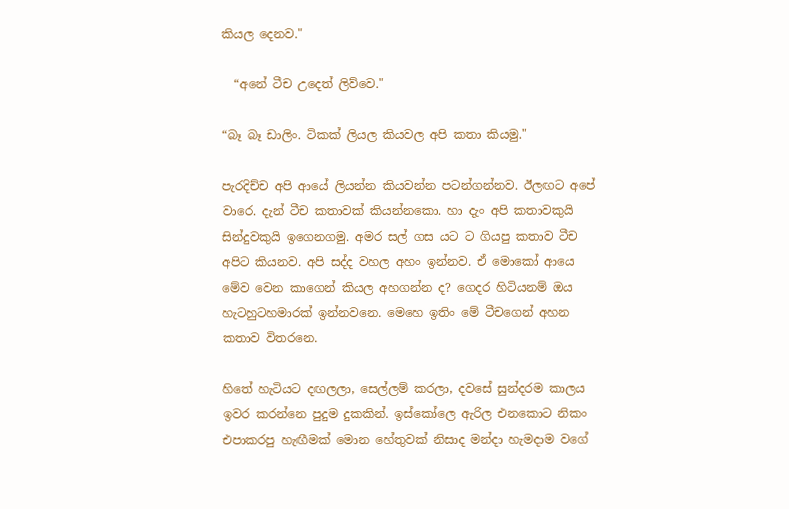කියල දෙනව."

  “අනේ ටීච උදෙත් ලිව්වෙ."

“බෑ බෑ ඩාලිං. ටිකක් ලියල කියවල අපි කතා කියමු."

පැරදිච්ච අපි ආයේ ලියන්න කියවන්න පටන්ගන්නව. ඊලඟට අපේ වාරෙ. දැන් ටීච කතාවක් කියන්නකො. හා දැං අපි කතාවකුයි සින්දුවකුයි ඉගෙනගමු. අමර සල් ගස යට ට ගියපු කතාව ටීච අපිට කියනව. අපි සද්ද වහල අහං ඉන්නව. ඒ මොකෝ ආයෙ මේව වෙන කාගෙන් කියල අහගන්න ද? ගෙදර හිටියනම් ඔය හැටහුටහමාරක් ඉන්නවනෙ. මෙහෙ ඉතිං මේ ටීචගෙන් අහන කතාව විතරනෙ.

හිතේ හැටියට දඟලලා, සෙල්ලම් කරලා, දවසේ සුන්දරම කාලය ඉවර කරන්නෙ පුදුම දුකකින්. ඉස්කෝලෙ ඇරිල එනකොට නිකං එපාකරපු හැඟීමක් මොන හේතුවක් නිසාද මන්දා හැමදාම වගේ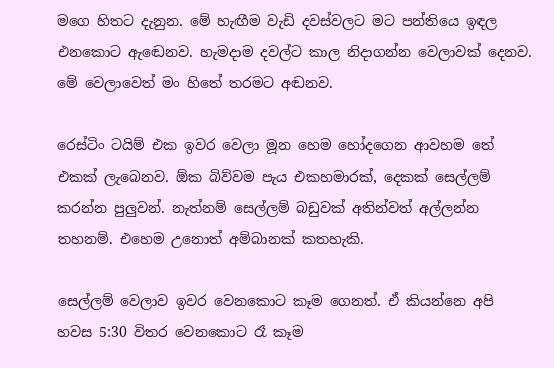මගෙ හිතට දැනුන. මේ හැඟීම වැඩි දවස්වලට මට පන්තියෙ ඉඳල එනකොට ඇඬෙනව. හැමදාම දවල්ට කාල නිදාගන්න වෙලාවක් දෙනව. මේ වෙලාවෙත් මං හිතේ තරමට අඬනව.

රෙස්ටිං ටයිම් එක ඉවර වෙලා මූන හෙම හෝදගෙන ආවහම තේ එකක් ලැබෙනව. ඕක බිව්වම පැය එකහමාරක්, දෙකක් සෙල්ලම් කරන්න පුලුවන්. නැත්නම් සෙල්ලම් බඩුවක් අතින්වත් අල්ලන්න තහනම්. එහෙම උනොත් අම්බානක් කතහැකි.

සෙල්ලම් වෙලාව ඉවර වෙනකොට කෑම ගෙනත්. ඒ කියන්නෙ අපි හවස 5:30 විතර වෙනකොට රෑ කෑම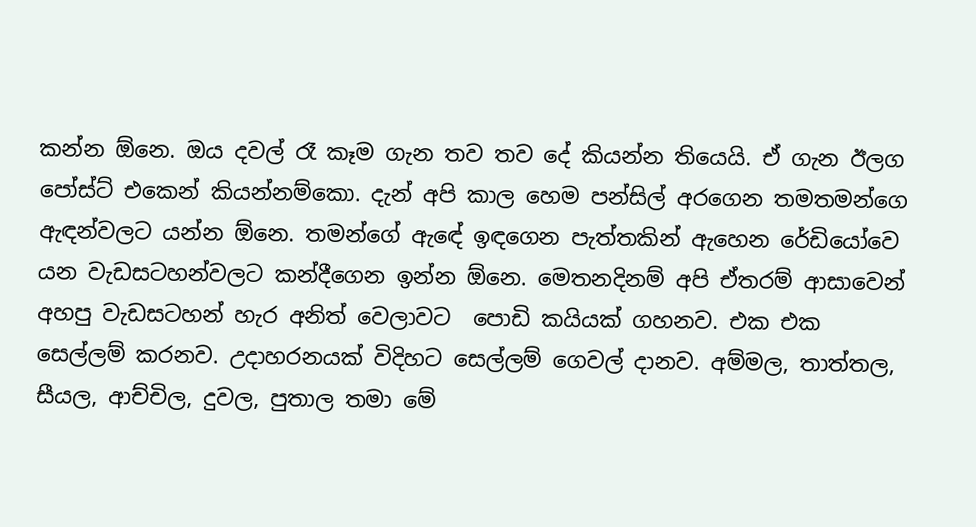කන්න ඕනෙ. ඔය දවල් රෑ කෑම ගැන තව තව දේ කියන්න තියෙයි. ඒ ගැන ඊලග පෝස්ට් එකෙන් කියන්නම්කො. දැන් අපි කාල හෙම පන්සිල් අරගෙන තමතමන්ගෙ ඇඳන්වලට යන්න ඕනෙ. තමන්ගේ ඇඳේ ඉඳගෙන පැත්තකින් ඇහෙන රේඩියෝවෙ යන වැඩසටහන්වලට කන්දීගෙන ඉන්න ඕනෙ. මෙතනදිනම් අපි ඒතරම් ආසාවෙන් අහපු වැඩසටහන් හැර අනිත් වෙලාවට  පොඩි කයියක් ගහනව. එක එක සෙල්ලම් කරනව. උදාහරනයක් විදිහට සෙල්ලම් ගෙවල් දානව. අම්මල, තාත්තල, සීයල, ආච්චිල, දුවල, පුතාල තමා මේ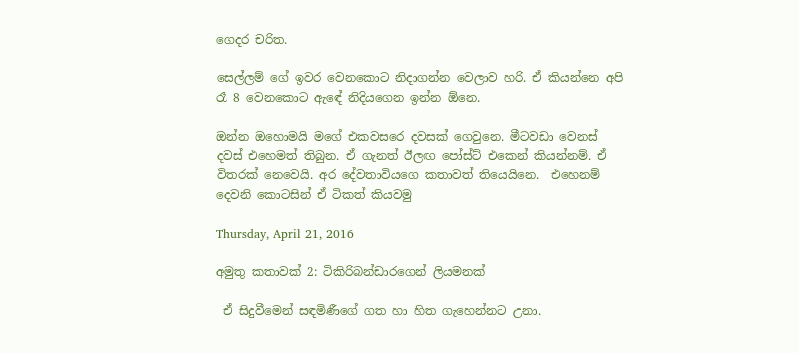ගෙදර චරිත.

සෙල්ලම් ගේ ඉවර වෙනකොට නිදාගන්න වෙලාව හරි. ඒ කියන්නෙ අපි රෑ 8 වෙනකොට ඇඳේ නිදියගෙන ඉන්න ඕනෙ.

ඔන්න ඔහොමයි මගේ එකවසරෙ දවසක් ගෙවුනෙ. මීටවඩා වෙනස් දවස් එහෙමත් තිබුන. ඒ ගැනත් ඊලඟ පෝස්ට් එකෙන් කියන්නම්. ඒ විතරක් නෙවෙයි. අර දේවතාවියගෙ කතාවත් තියෙයිනෙ.  එහෙනම් දෙවනි කොටසින් ඒ ටිකත් කියවමු

Thursday, April 21, 2016

අමුතු කතාවක් 2: ටිකිරිබන්ඩාරගෙන් ලියමනක්

 ඒ සිදුවීමෙන් සඳමිණීගේ ගත හා හිත ගැහෙන්නට උනා.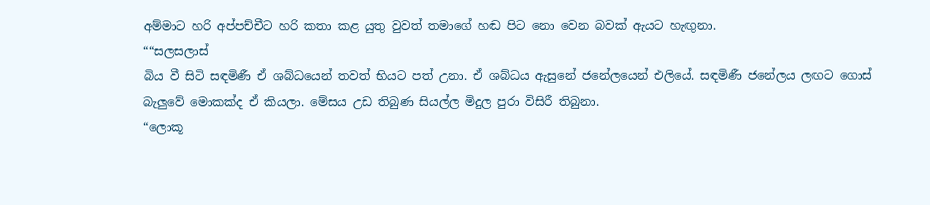අම්මාට හරි අප්පච්චීට හරි කතා කළ යුතු වුවත් තමාගේ හඬ පිට නො වෙන බවක් ඇයට හැඟුනා.
““සලසලාස්
බිය වී සිටි සඳමිණී ඒ ශබ්ධයෙන් තවත් භියට පත් උනා. ඒ ශබ්ධය ඇසුනේ ජනේලයෙන් එලියේ. සඳමිණී ජනේලය ලඟට ගොස් බැලුවේ මොකක්ද ඒ කියලා. මේසය උඩ තිබුණ සියල්ල මිදුල පුරා විසිරී තිබුනා.
“ලොකූ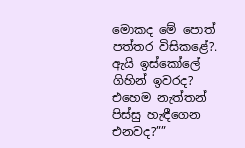මොකද මේ පොත් පත්තර විසිකළේ?. ඇයි ඉස්කෝලේ ගිහින් ඉවරද? එහෙම නැත්තන් පිස්සු හැඳීගෙන එනවද?””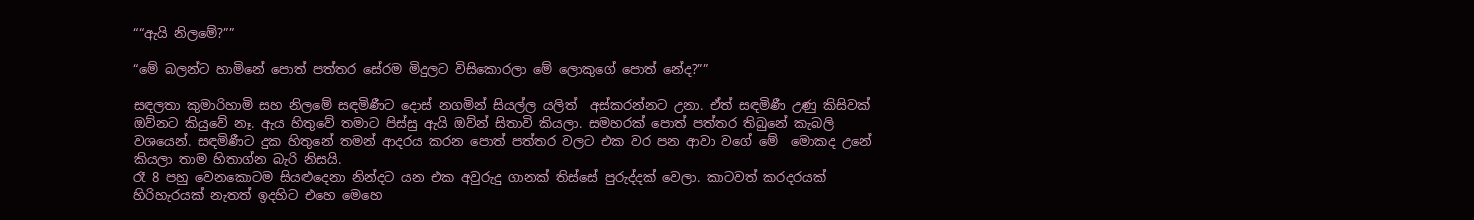““ඇයි නිලමේ?””

“මේ බලන්ට හාමිනේ පොත් පත්තර සේරම මිදුලට විසිකොරලා මේ ලොකුගේ පොත් නේද?””

සඳලතා කුමාරිහාමි සහ නිලමේ සඳමිණීට දොස් නගමින් සියල්ල යලිත්  අස්කරන්නට උනා. ඒත් සඳමිණී උණු කිසිවක් ඔව්නට කියුවේ නෑ. ඇය හිතුවේ තමාට පිස්සු ඇයි ඔව්න් සිතාවි කියලා. සමහරක් පොත් පත්තර තිබුනේ කැබලි වශයෙන්. සඳමිණීට දුක හිතුනේ තමන් ආදරය කරන පොත් පත්තර වලට එක වර පන ආවා වගේ මේ  මොකද උනේ කියලා තාම හිතාග්න බැරි නිසයි.
රෑ 8 පහු වෙනකොටම සියළුදෙනා නින්දට යන එක අවුරුදු ගානක් තිස්සේ පුරුද්දක් වෙලා. කාටවත් කරදරයක් හිරිහැරයක් නැතත් ඉදහිට එහෙ මෙහෙ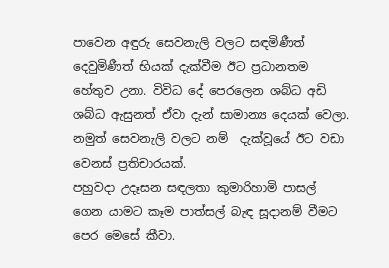පාවෙන අඳුරු සෙවනැලි වලට සඳමිණීත් දෙවුමිණීත් භියක් දැක්වීම ඊට ප්‍රධානතම හේතුව උනා. විවිධ දේ පෙරලෙන ශබ්ධ අඩි ශබ්ධ ඇසුනත් ඒවා දැන් සාමාන්‍ය දෙයක් වෙලා. නමුත් සෙවනැලි වලට නම්  දැක්වූයේ ඊට වඩා වෙනස් ප්‍රතිචාරයක්.
පහුවදා උදෑසන සඳලතා කුමාරිහාමි පාසල් ගෙන යාමට කෑම පාත්සල් බැඳ සූදානම් වීමට පෙර මෙසේ කීවා.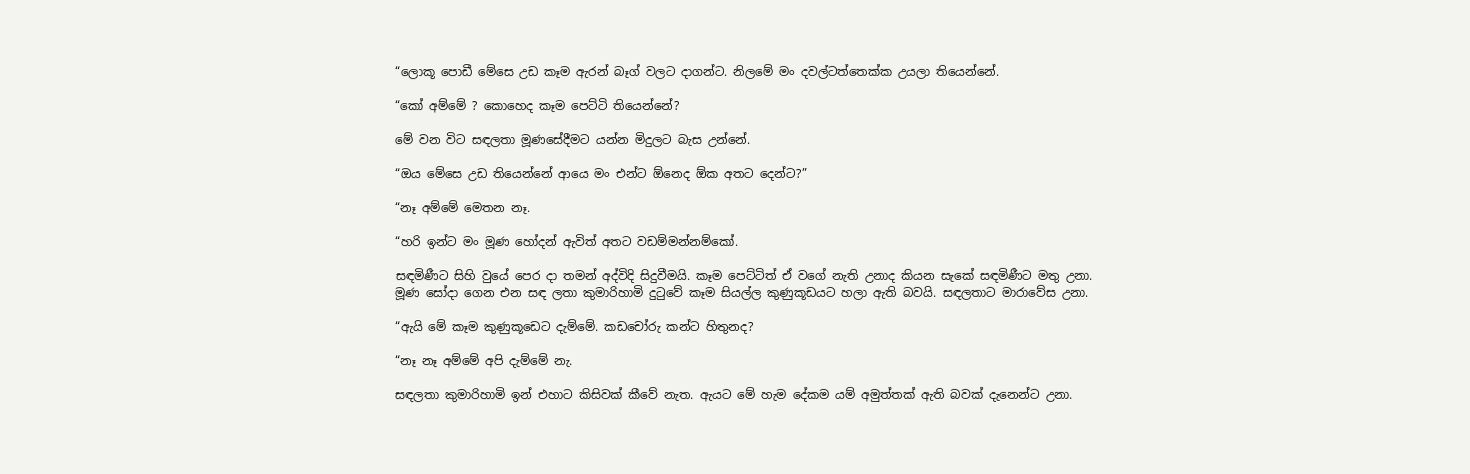“ලොකූ පොඩී මේසෙ උඩ කෑම ඇරන් බෑග් වලට දාගන්ට. නිලමේ මං දවල්ටත්තෙක්ක උයලා තියෙන්නේ.

“කෝ අම්මේ ? කොහෙද කෑම පෙට්ටි තියෙන්නේ?

මේ වන විට සඳලතා මූණසේදීමට යන්න මිදුලට බැස උන්නේ.

“ඔය මේසෙ උඩ තියෙන්නේ ආයෙ මං එන්ට ඕනෙද ඕක අතට දෙන්ට?”

“නෑ අම්මේ මෙතන නෑ.

“හරි ඉන්ට මං මූණ හෝදන් ඇවිත් අතට වඩම්මන්නම්කෝ.

සඳමිණීට සිහි වුයේ පෙර දා තමන් අද්විදි සිදුවීමයි. කෑම පෙට්ටිත් ඒ වගේ නැති උනාද කියන සැකේ සඳමිණීට මතු උනා.
මූණ සෝදා ගෙන එන සඳ ලතා කුමාරිහාමි දුටුවේ කෑම සියල්ල කුණුකූඩයට හලා ඇති බවයි. සඳලතාට මාරාවේස උනා.

“ඇයි මේ කෑම කුණුකූඩෙට දැම්මේ. කඩචෝරු කන්ට හිතුනද?

“නෑ නෑ අම්මේ අපි දැම්මේ නැ.

සඳලතා කුමාරිහාමි ඉන් එහාට කිසිවක් කීවේ නැත. ඇයට මේ හැම දේකම යම් අමුත්තක් ඇති බවක් දැනෙන්ට උනා.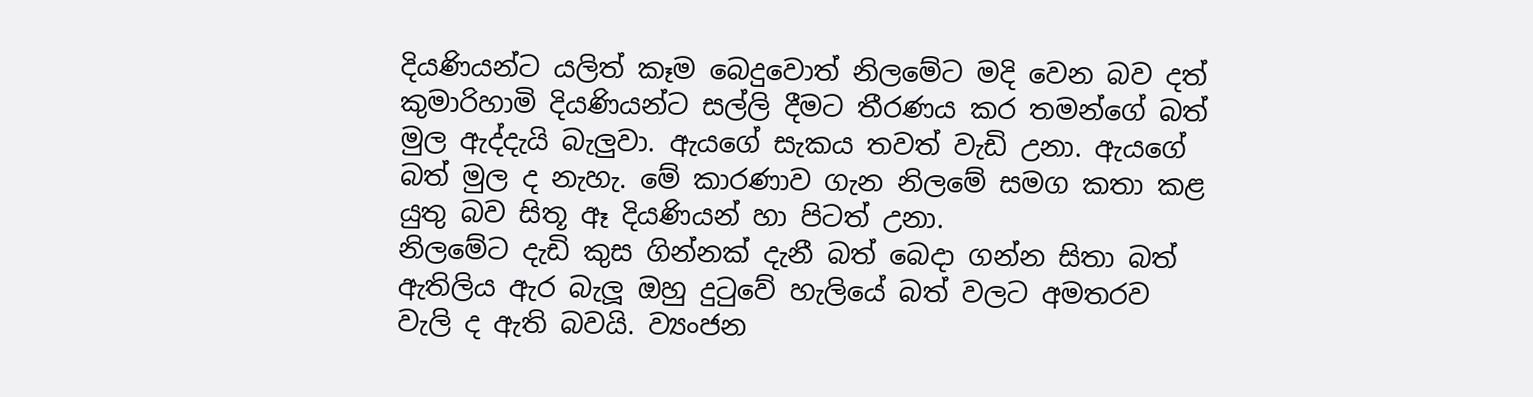දියණියන්ට යලිත් කෑම බෙදුවොත් නිලමේට මදි වෙන බව දත් කුමාරිහාමි දියණියන්ට සල්ලි දීමට තීරණය කර තමන්ගේ බත් මුල ඇද්දැයි බැලුවා. ඇයගේ සැකය තවත් වැඩි උනා. ඇයගේ බත් මුල ද නැහැ. මේ කාරණාව ගැන නිලමේ සමග කතා කළ යුතු බව සිතූ ඈ දියණියන් හා පිටත් උනා.
නිලමේට දැඩි කුස ගින්නක් දැනී බත් බෙදා ගන්න සිතා බත්  ඇතිලිය ඇර බැලූ ඔහු දුටුවේ හැලියේ බත් වලට අමතරව වැලි ද ඇති බවයි. ව්‍යංජන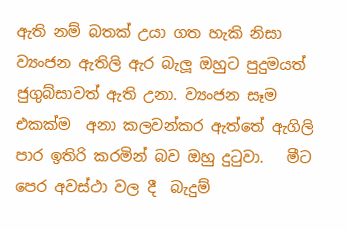ඇති නම් බතක් උයා ගත හැකි නිසා ව්‍යංජන ඇතිලි ඇර බැලූ ඔහුට පුදුමයත් ජුගුබ්සාවත් ඇති උනා. ව්‍යංජන සෑම එකක්ම  අනා කලවන්කර ඇත්තේ ඇගිලි පාර ඉතිරි කරමින් බව ඔහු දුටුවා.   මීට පෙර අවස්ථා වල දී  බැදුම්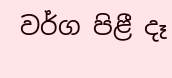වර්ග පිළී දෑ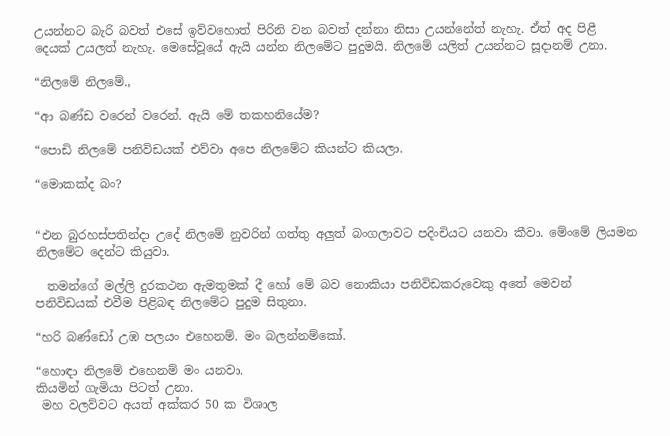උයන්නට බැරි බවත් එසේ ඉව්වහොත් පිරිනි වන බවත් දන්නා නිසා උයන්නේත් නැහැ. ඒත් අද පිළී දෙයක් උයලත් නැහැ. මෙසේවූයේ ඇයි යන්න නිලමේට පුදුමයි. නිලමේ යලිත් උයන්නට සූදානම් උනා.

“නිලමේ නිලමේ.,

“ආ බණ්ඩ වරෙන් වරෙන්. ඇයි මේ තකහනියේම?

“පොඩි නිලමේ පනිවිඩයක් එව්වා අපෙ නිලමේට කියන්ට කියලා.

“මොකක්ද බං?


“එන බුරහස්පතින්දා උදේ නිලමේ නුවරින් ගත්තු අලුත් බංගලාවට පදිංචියට යනවා කීවා. මේංමේ ලියමන නිලමේට දෙන්ට කියුවා.

  තමන්ගේ මල්ලි දුරකථන ඇමතුමක් දී හෝ මේ බව නොකියා පනිවිඩකරුවෙකු අතේ මෙවන් පනිවිඩයක් එවීම පිළිබඳ නිලමේට පුදුම සිතුනා.

“හරි බණ්ඩෝ උඹ පලයං එහෙනම්. මං බලන්නම්කෝ.

“හොඳා නිලමේ එහෙනම් මං යනවා.
කියමින් ගැමියා පිටත් උනා.
 මහ වලව්වට අයත් අක්කර 50 ක විශාල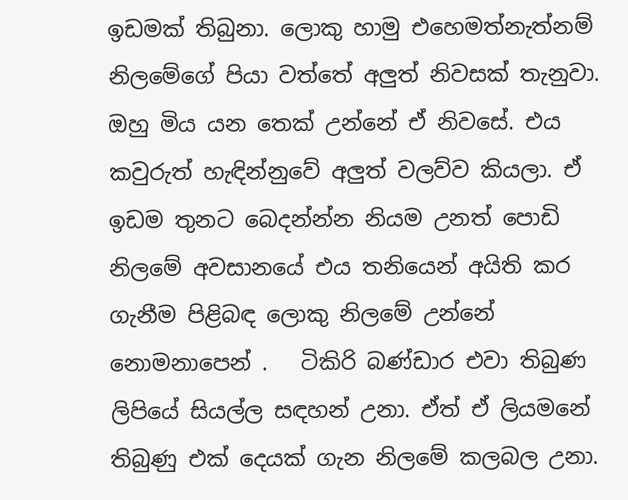ඉඩමක් තිබුනා. ලොකු හාමු එහෙමත්නැත්නම් නිලමේගේ පියා වත්තේ අලුත් නිවසක් තැනුවා. ඔහු මිය යන තෙක් උන්නේ ඒ නිවසේ. එය කවුරුත් හැඳින්නුවේ අලුත් වලව්ව කියලා. ඒ ඉඩම තුනට බෙදන්න්න නියම උනත් පොඩි නිලමේ අවසානයේ එය තනියෙන් අයිති කර ගැනීම පිළිබඳ ලොකු නිලමේ උන්නේ නොමනාපෙන් .   ටිකිරි බණ්ඩාර එවා තිබුණ ලිපියේ සියල්ල සඳහන් උනා. ඒත් ඒ ලියමනේ තිබුණු එක් දෙයක් ගැන නිලමේ කලබල උනා.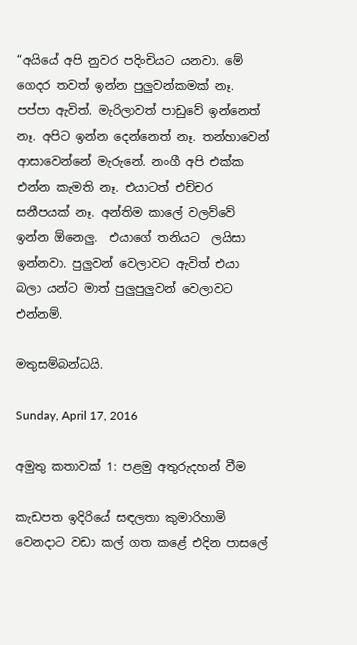“අයියේ අපි නුවර පදිංචියට යනවා. මේ ගෙදර තවත් ඉන්න පුලුවන්කමක් නෑ. පප්පා ඇවිත්. මැරිලාවත් පාඩුවේ ඉන්නෙත් නෑ. අපිට ඉන්න දෙන්නෙත් නෑ. තන්හාවෙන් ආසාවෙන්නේ මැරුනේ. නංගී අපි එක්ක එන්න කැමති නෑ. එයාටත් එච්චර සනීපයක් නෑ. අන්තිම කාලේ වලව්වේ ඉන්න ඕනෙලු.  එයාගේ තනියට  ලයිසා ඉන්නවා. පුලුවන් වෙලාවට ඇවිත් එයා බලා යන්ට මාත් පුලුපුලුවන් වෙලාවට එන්නම්.

මතුසම්බන්ධයි.

Sunday, April 17, 2016

අමුතු කතාවක් 1: පළමු අතුරුදහන් වීම

කැඩපත ඉදිරියේ සඳලතා කුමාරිහාමි වෙනදාට වඩා කල් ගත කළේ එදින පාසලේ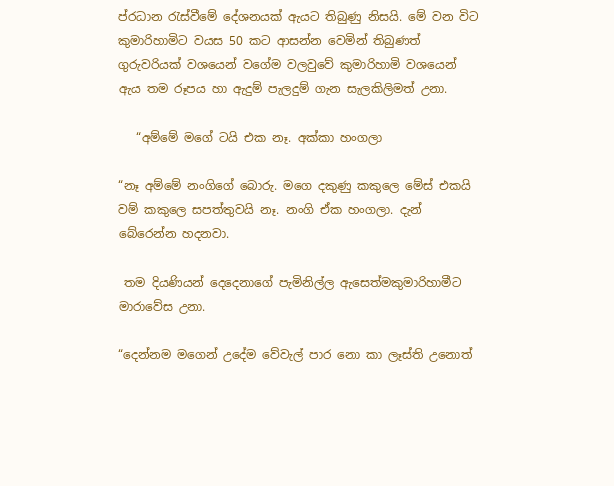ප්රධාන රැස්වීමේ දේශනයක් ඇයට තිබුණු නිසයි. මේ වන විට කුමාරිහාමිට වයස 50 කට ආසන්න වෙමින් තිබුණත් ගුරුවරියක් වශයෙන් වගේම වලවුවේ කුමාරිහාමි වශයෙන් ඇය තම රූපය හා ඇදුම් පැලදුම් ගැන සැලකිලිමත් උනා.

   “අම්මේ මගේ ටයි එක නෑ. අක්කා හංගලා

“නෑ අම්මේ නංගිගේ බොරු. මගෙ දකුණු කකුලෙ මේස් එකයි වම් කකුලෙ සපත්තුවයි නෑ. නංගි ඒක හංගලා. දැන් බේරෙන්න හදනවා.

 තම දියණියන් දෙදෙනාගේ පැමිනිල්ල ඇසෙත්මකුමාරිහාමීට මාරාවේස උනා.

“දෙන්නම මගෙන් උදේම වේවැල් පාර නො කා ලෑස්ති උනොත්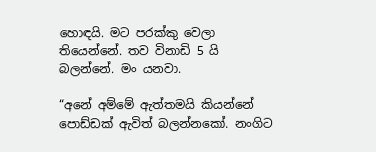හොඳයි. මට පරක්කු වෙලා තියෙන්නේ. තව විනාඩි 5 යි බලන්නේ. මං යනවා.

“අනේ අම්මේ ඇත්තමයි කියන්නේ පොඩ්ඩක් ඇවිත් බලන්නකෝ. නංගිට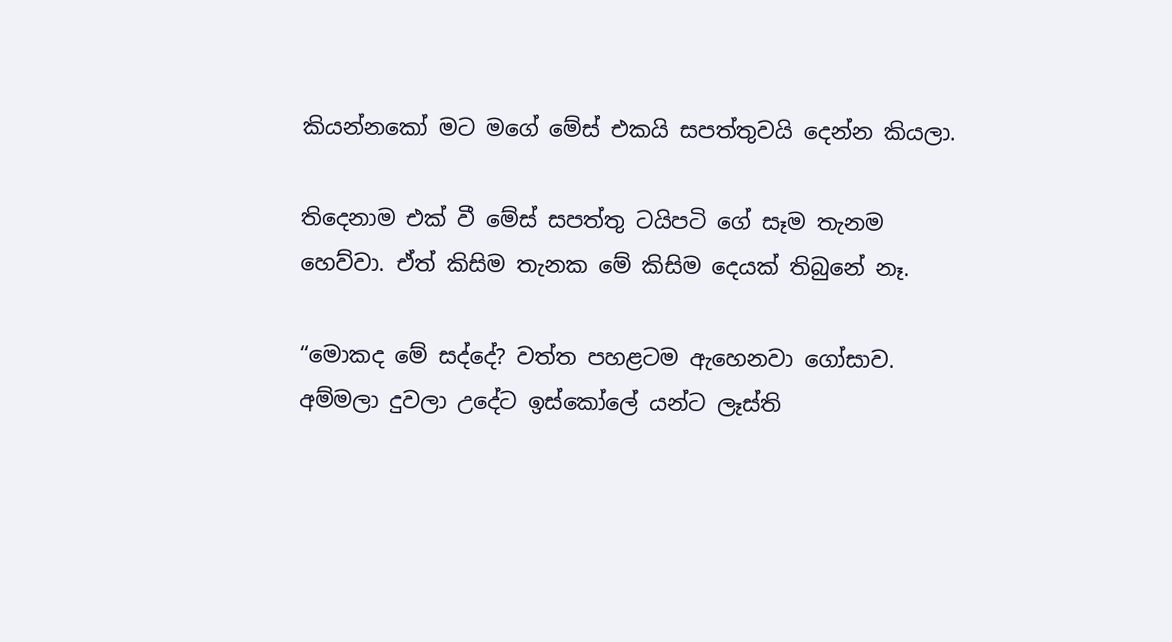කියන්නකෝ මට මගේ මේස් එකයි සපත්තුවයි දෙන්න කියලා.

තිදෙනාම එක් වී මේස් සපත්තු ටයිපටි ගේ සෑම තැනම හෙව්වා. ඒත් කිසිම තැනක මේ කිසිම දෙයක් තිබුනේ නෑ.

“මොකද මේ සද්දේ? වත්ත පහළටම ඇහෙනවා ගෝසාව. අම්මලා දුවලා උදේට ඉස්කෝලේ යන්ට ලෑස්ති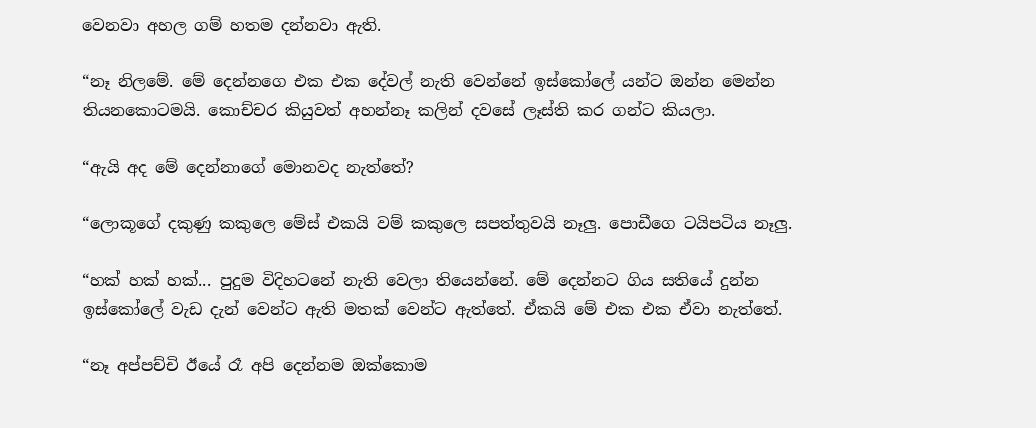වෙනවා අහල ගම් හතම දන්නවා ඇති.

“නෑ නිලමේ. මේ දෙන්නගෙ එක එක දේවල් නැති වෙන්නේ ඉස්කෝලේ යන්ට ඔන්න මෙන්න තියනකොටමයි. කොච්චර කියුවත් අහන්නෑ කලින් දවසේ ලෑස්ති කර ගන්ට කියලා.

“ඇයි අද මේ දෙන්නාගේ මොනවද නැත්තේ?

“ලොකූගේ දකුණු කකුලෙ මේස් එකයි වම් කකුලෙ සපත්තුවයි නෑලු. පොඩීගෙ ටයිපටිය නෑලු.

“හක් හක් හක්... පුදුම විදිහටනේ නැති වෙලා තියෙන්නේ. මේ දෙන්නට ගිය සතියේ දුන්න ඉස්කෝලේ වැඩ දැන් වෙන්ට ඇති මතක් වෙන්ට ඇත්තේ. ඒකයි මේ එක එක ඒවා නැත්තේ.

“නෑ අප්පච්චි ඊයේ රෑ අපි දෙන්නම ඔක්කොම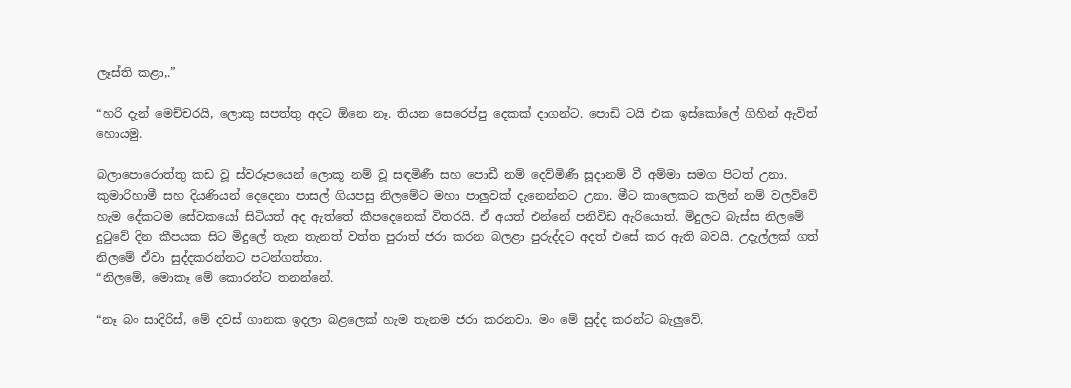ලෑස්ති කළා,.”

“හරි දැන් මෙච්චරයි, ලොකු සපත්තු අදට ඕනෙ නෑ. තියන සෙරෙප්පු දෙකක් දාගන්ට. පොඩි ටයි එක ඉස්කෝලේ ගිහින් ඇවිත් හොයමු.

බලාපොරොත්තු කඩ වූ ස්වරූපයෙන් ලොකූ නම් වූ සඳමිණී සහ පොඩී නම් දෙව්මිණී සූදානම් වී අම්මා සමග පිටත් උනා.
කුමාරිහාමී සහ දියණියන් දෙදෙනා පාසල් ගියපසු නිලමේට මහා පාලුවක් දැනෙන්නට උනා. මීට කාලෙකට කලින් නම් වලව්වේ හැම දේකටම සේවකයෝ සිටියත් අද ඇත්තේ කීපදෙනෙක් විතරයි. ඒ අයත් එන්නේ පනිවිඩ ඇරියොත්. මිදුලට බැස්ස නිලමේ දුටුවේ දින කීපයක සිට මිදුලේ තැන තැනත් වත්ත පුරාත් ජරා කරන බලළා පුරුද්දට අදත් එසේ කර ඇති බවයි. උදැල්ලක් ගත් නිලමේ ඒවා සුද්දකරන්නට පටන්ගත්තා.
“නිලමේ, මොකෑ මේ කොරන්ට තනන්නේ.

“නෑ බං සාදිරිස්, මේ දවස් ගානක ඉදලා බළලෙක් හැම තැනම ජරා කරනවා. මං මේ සුද්ද කරන්ට බැලුවේ.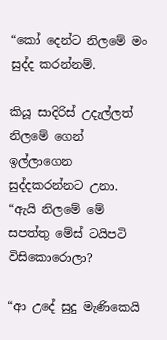“කෝ දෙන්ට නිලමේ මං සුද්ද කරන්නම්.

කියූ සාදිරිස් උදැල්ලත් නිලමේ ගෙන් ඉල්ලාගෙන සුද්දකරන්නට උනා.
“ඇයි නිලමේ මේ සපත්තු මේස් ටයිපටි විසිකොරොලා?

“ආ උදේ සුදු මැණිකෙයි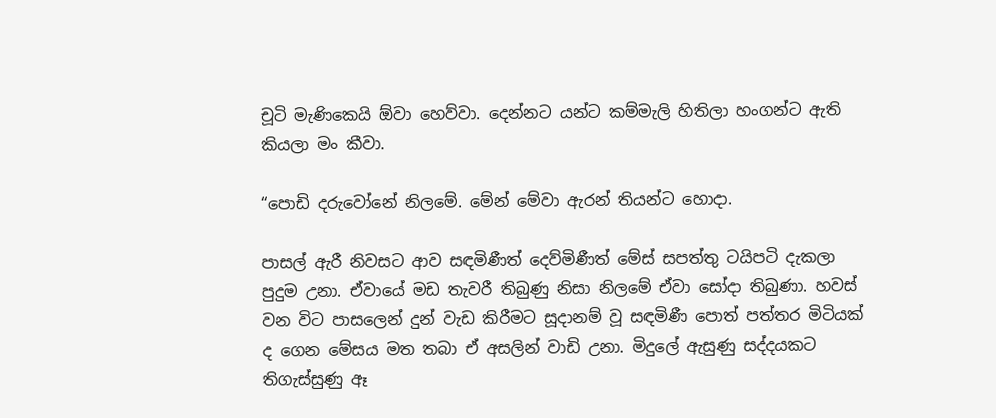චූටි මැණිකෙයි ඕවා හෙව්වා. දෙන්නට යන්ට කම්මැලි හිතිලා හංගන්ට ඇති කියලා මං කීවා.

“පොඩි දරුවෝනේ නිලමේ. මේන් මේවා ඇරන් තියන්ට හොදා.

පාසල් ඇරී නිවසට ආව සඳමිණීත් දෙව්මිණීත් මේස් සපත්තු ටයිපටි දැකලා පුදුම උනා. ඒවායේ මඩ තැවරී තිබුණු නිසා නිලමේ ඒවා සෝදා තිබුණා. හවස් වන විට පාසලෙන් දුන් වැඩ කිරීමට සූදානම් වූ සඳමිණී පොත් පත්තර මිටියක් ද ගෙන මේසය මත තබා ඒ අසලින් වාඩි උනා. මිදුලේ ඇසුණු සද්දයකට තිගැස්සුණු ඈ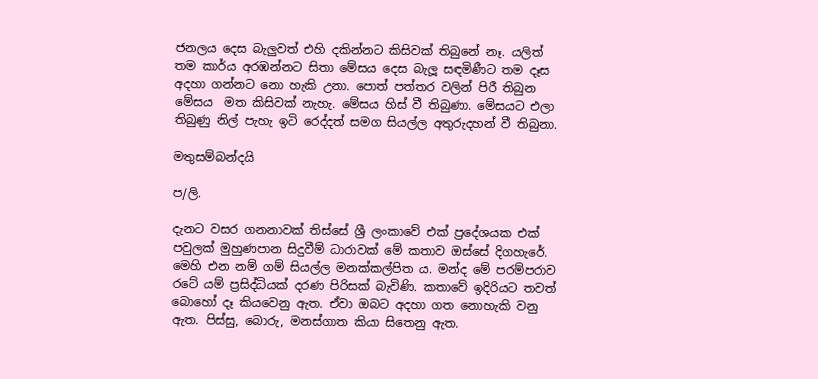ජනලය දෙස බැලුවත් එහි දකින්නට කිසිවක් තිබුනේ නෑ. යලිත් තම කාර්ය අරඹන්නට සිතා මේසය දෙස බැලූ සඳමිණීට තම දෑස අදහා ගන්නට නො හැකි උනා. පොත් පත්තර වලින් පිරී තිබුන මේසය  මත කිසිවක් නැහැ. මේසය හිස් වී තිබුණා. මේසයට එලා තිබුණු නිල් පැහැ ඉටි රෙද්දත් සමග සියල්ල අතුරුදහන් වී තිබුනා.

මතුසම්බන්දයි

ප/ලි.

දැනට වසර ගනනාවක් තිස්සේ ශ්‍රී ලංකාවේ එක් ප්‍රදේශයක එක් පවුලක් මුහුණපාන සිදුවීම් ධාරාවක් මේ කතාව ඔස්සේ දිගහැරේ. මෙහි එන නම් ගම් සියල්ල මනක්කල්පිත ය. මන්ද මේ පරම්පරාව රටේ යම් ප්‍රසිද්ධියක් දරණ පිරිසක් බැවිණි. කතාවේ ඉදිරියට තවත් බොහෝ දෑ කියවෙනු ඇත. ඒවා ඔබට අදහා ගත නොහැකි වනු ඇත. පිස්සු, බොරු, මනස්ගාත කියා සිතෙනු ඇත.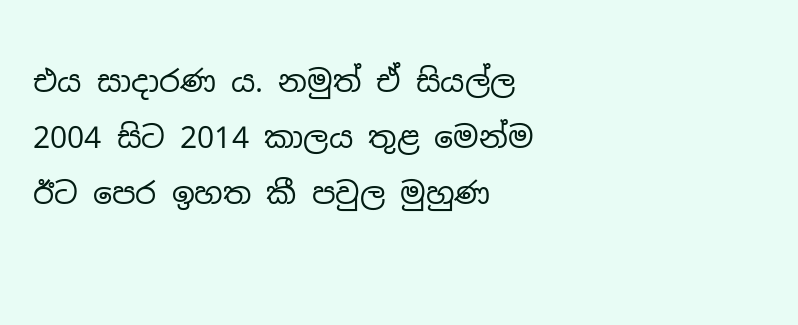එය සාදාරණ ය. නමුත් ඒ සියල්ල 2004 සිට 2014 කාලය තුළ මෙන්ම ඊට පෙර ඉහත කී පවුල මුහුණ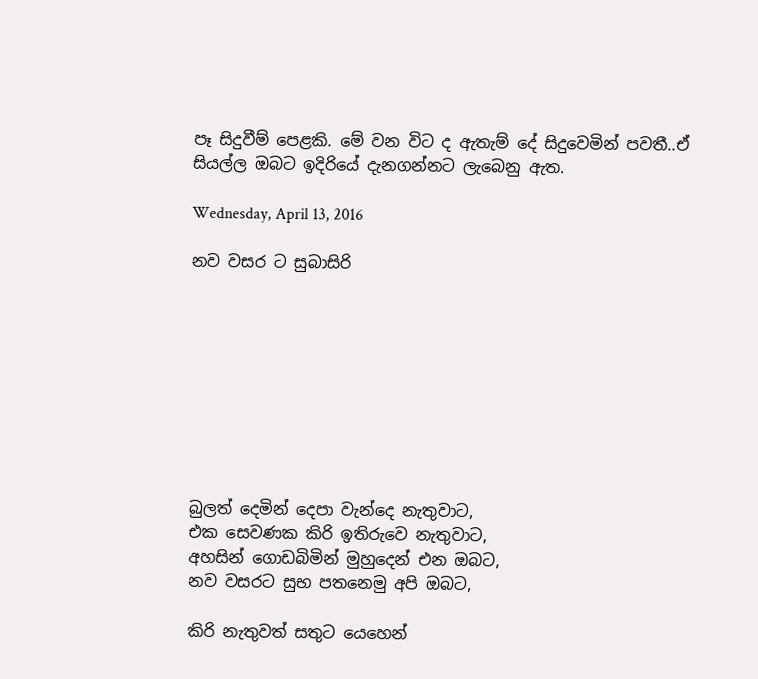පෑ සිදුවීම් පෙළකි. මේ වන විට ද ඇතැම් දේ සිදුවෙමින් පවතී..ඒ සියල්ල ඔබට ඉදිරියේ දැනගන්නට ලැබෙනු ඇත.

Wednesday, April 13, 2016

නව වසර ට සුබාසිරි









බුලත් දෙමින් දෙපා වැන්දෙ නැතුවාට,
එක සෙවණක කිරි ඉතිරුවෙ නැතුවාට,
අහසින් ගොඩබිමින් මුහුදෙන් එන ඔබට,
නව වසරට සුභ පතනෙමු අපි ඔබට,

කිරි නැතුවත් සතුට යෙහෙන්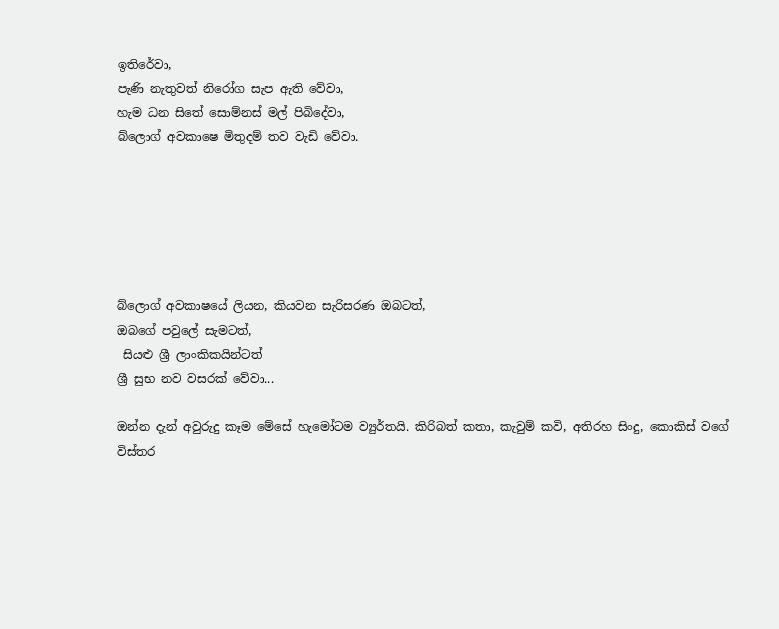ඉතිරේවා,
පැණි නැතුවත් නිරෝග සැප ඇති වේවා,
හැම ධන සිතේ සොම්නස් මල් පිබිදේවා,
බ්ලොග් අවකාෂෙ මිතුදම් තව වැඩි වේවා.






බ්ලොග් අවකාෂයේ ලියන, කියවන සැරිසරණ ඔබටත්,
ඔබගේ පවුලේ සැමටත්,
 සියළු ශ්‍රී ලාංකිකයින්ටත්
ශ්‍රී සුභ නව වසරක් වේවා...

ඔන්න දැන් අවුරුදු කෑම මේසේ හැමෝටම ව්‍යුර්තයි. කිරිබත් කතා, කැවුම් කවි, අතිරහ සිංදු, කොකිස් වගේ විස්තර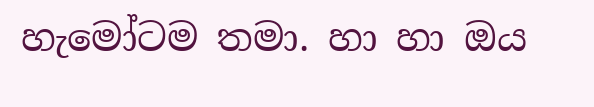හැමෝටම තමා. හා හා ඔය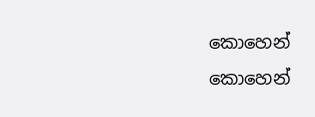කොහෙන් කොහෙන්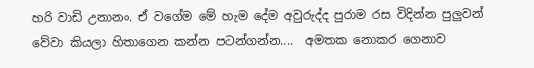හරි වාඩි උනානං. ඒ වගේම මේ හැම දේම අවුරුද්ද පුරාම රස විදින්න පුලුවන් වේවා කියලා හිතාගෙන කන්න පටන්ගන්න....  අමතක නොකර ගෙනාව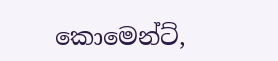කොමෙන්ට්,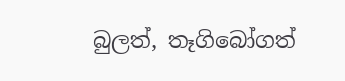බුලත්, තෑගිබෝගත්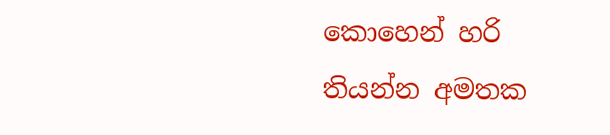කොහෙන් හරි තියන්න අමතක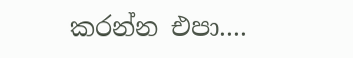කරන්න එපා....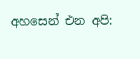අහසෙන් එන අපි: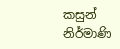කසුන්
නිර්මාණි